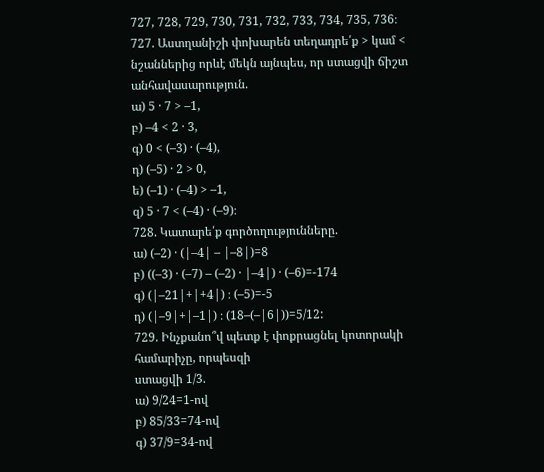727, 728, 729, 730, 731, 732, 733, 734, 735, 736։
727. Աստղանիշի փոխարեն տեղադրե՛ք > կամ < նշաններից որևէ մեկն այնպես, որ ստացվի ճիշտ անհավասարություն.
ա) 5 · 7 > –1,
բ) –4 < 2 · 3,
գ) 0 < (–3) · (–4),
դ) (–5) · 2 > 0,
ե) (–1) · (–4) > –1,
զ) 5 · 7 < (–4) · (–9)։
728. Կատարե՛ք գործողությունները.
ա) (–2) · (|–4| – |–8|)=8
բ) ((–3) · (–7) – (–2) · |–4|) · (–6)=-174
գ) (|–21|+|+4|) ։ (–5)=-5
դ) (|–9|+|–1|) ։ (18–(–|6|))=5/12:
729. Ինչքանո՞վ պետք է փոքրացնել կոտորակի համարիչը, որպեսզի
ստացվի 1/3.
ա) 9/24=1-ով
բ) 85/33=74-ով
գ) 37/9=34-ով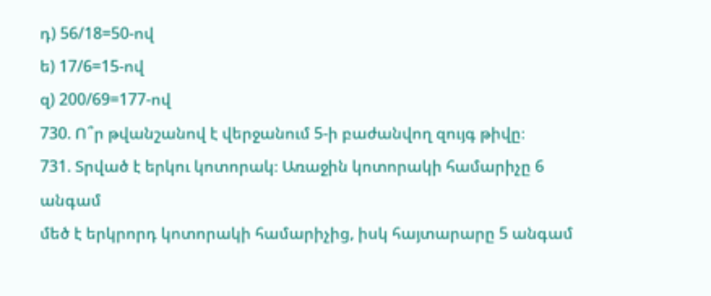դ) 56/18=50-ով
ե) 17/6=15-ով
զ) 200/69=177-ով
730. Ո՞ր թվանշանով է վերջանում 5-ի բաժանվող զույգ թիվը։
731. Տրված է երկու կոտորակ։ Առաջին կոտորակի համարիչը 6 անգամ
մեծ է երկրորդ կոտորակի համարիչից, իսկ հայտարարը 5 անգամ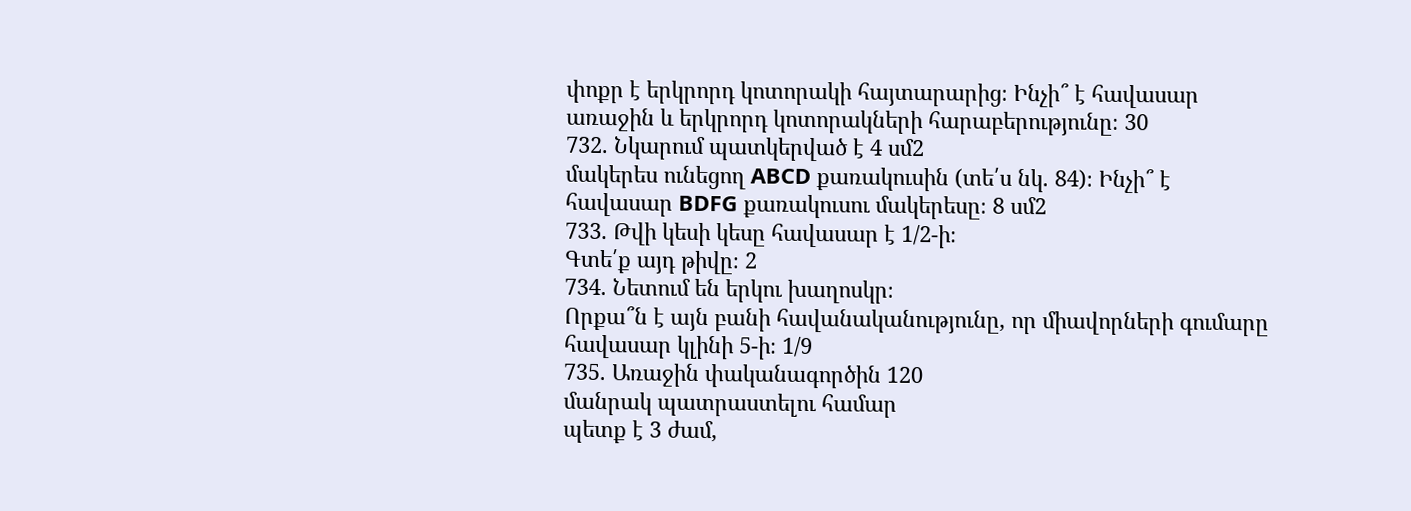փոքր է երկրորդ կոտորակի հայտարարից։ Ինչի՞ է հավասար
առաջին և երկրորդ կոտորակների հարաբերությունը։ 30
732. Նկարում պատկերված է 4 սմ2
մակերես ունեցող ABCD քառակուսին (տե՛ս նկ. 84)։ Ինչի՞ է հավասար BDFG քառակուսու մակերեսը։ 8 սմ2
733. Թվի կեսի կեսը հավասար է 1/2-ի։
Գտե՛ք այդ թիվը։ 2
734. Նետում են երկու խաղոսկր։
Որքա՞ն է այն բանի հավանականությունը, որ միավորների գումարը հավասար կլինի 5-ի։ 1/9
735. Առաջին փականագործին 120
մանրակ պատրաստելու համար
պետք է 3 ժամ,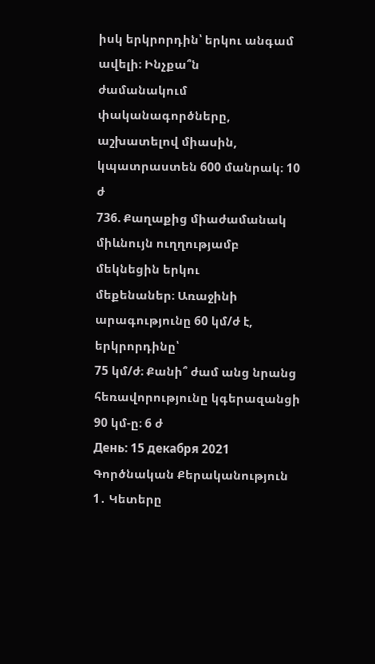իսկ երկրորդին՝ երկու անգամ ավելի։ Ինչքա՞ն
ժամանակում փականագործները, աշխատելով միասին,
կպատրաստեն 600 մանրակ։ 10 ժ
736. Քաղաքից միաժամանակ միևնույն ուղղությամբ մեկնեցին երկու
մեքենաներ։ Առաջինի արագությունը 60 կմ/ժ է, երկրորդինը՝
75 կմ/ժ։ Քանի՞ ժամ անց նրանց հեռավորությունը կգերազանցի
90 կմ-ը։ 6 ժ
День: 15 декабря 2021
Գործնական Քերականություն
1․ Կետերը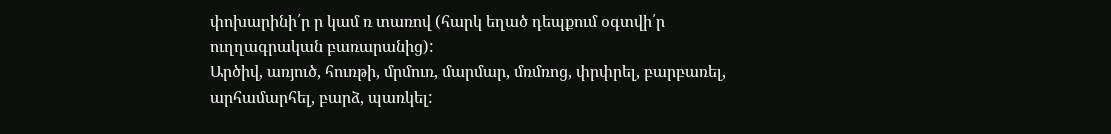փոխարինի՛ր ր կամ ռ տառով (հարկ եղած դեպքում օգտվի՛ր ուղղագրական բառարանից):
Արծիվ, առյուծ, հուռթի, մրմուռ, մարմար, մռմռոց, փրփրել, բարբառել, արհամարհել, բարձ, պառկել: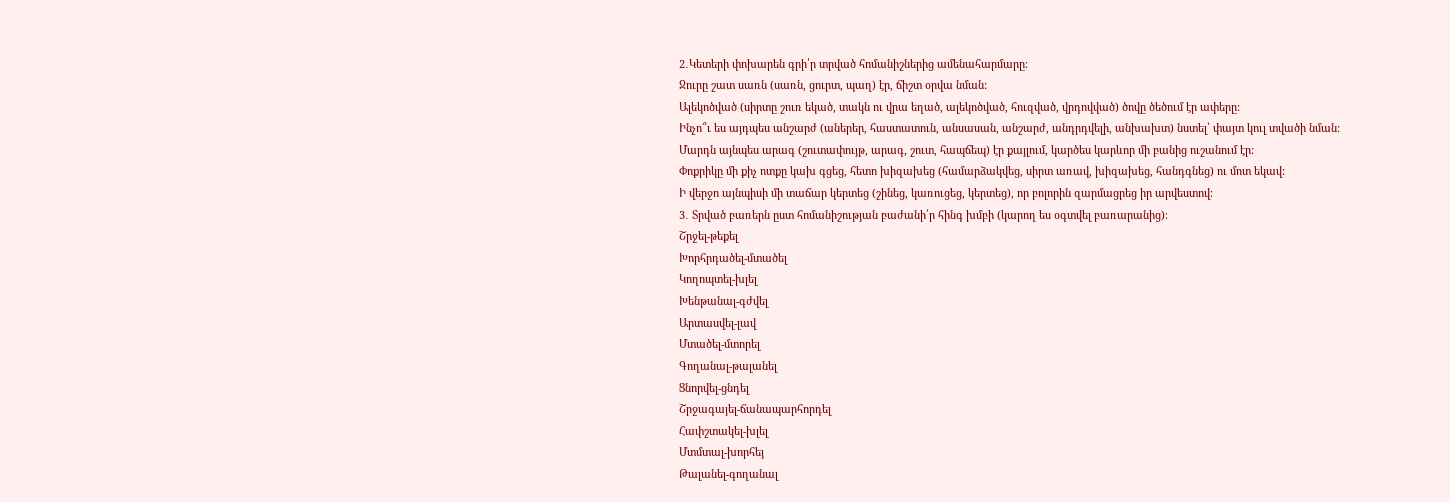2․Կետերի փոխարեն գրի՛ր տրված հոմանիշներից ամենահարմարը:
Ջուրը շատ սառն (սառն, ցուրտ, պաղ) էր, ճիշտ օրվա նման:
Ալեկոծված (սիրտը շուռ եկած, տակն ու վրա եղած, ալեկոծված, հուզված, վրդովված) ծովը ծեծում էր ափերը:
Ինչո՞ւ ես այդպես անշարժ (աներեր, հաստատուն, անսասան, անշարժ, անդրդվելի, անխախտ) նստել՝ փայտ կուլ տվածի նման:
Մարդն այնպես արագ (շուտափույթ, արագ, շուտ, հապճեպ) էր քայլում, կարծես կարևոր մի բանից ուշանում էր:
Փոքրիկը մի քիչ ոտքը կախ գցեց, հետո խիզախեց (համարձակվեց, սիրտ առավ, խիզախեց, հանդգնեց) ու մոտ եկավ:
Ի վերջո այնպիսի մի տաճար կերտեց (շինեց, կառուցեց, կերտեց), որ բոլորին զարմացրեց իր արվեստով։
3․ Տրված բառերն ըստ հոմանիշության բաժանի՛ր հինգ խմբի (կարող ես օգտվել բառարանից)։
Շրջել-թեքել
Խորհրդածել-մտածել
Կողոպտել-խլել
Խենթանալ-գժվել
Արտասվել-լավ
Մտածել-մտորել
Գողանալ-թալանել
Ցնորվել-ցնդել
Շրջագայել-ճանապարհորդել
Հափշտակել-խլել
Մտմտալ-խորհեյ
Թալանել-գողանալ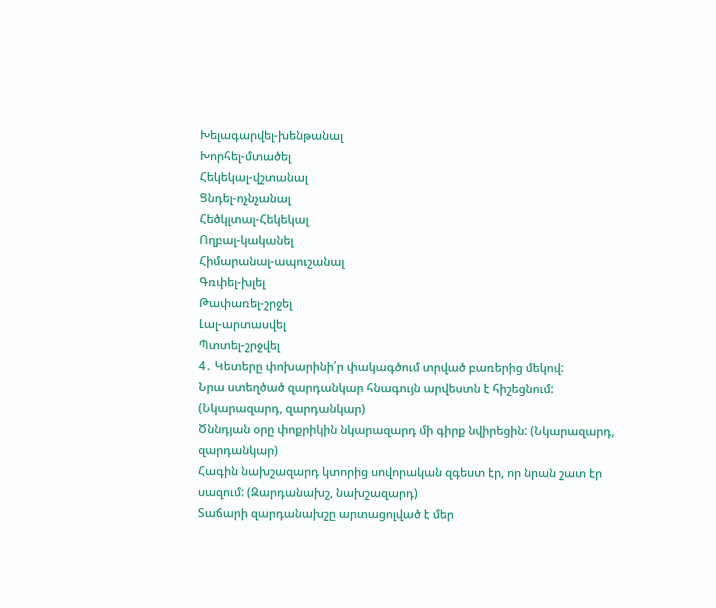Խելագարվել-խենթանալ
Խորհել-մտածել
Հեկեկալ-վշտանալ
Ցնդել-ոչնչանալ
Հեծկլտալ-Հեկեկալ
Ողբալ-կականել
Հիմարանալ-ապուշանալ
Գռփել-խլել
Թափառել-շրջել
Լալ-արտասվել
Պտտել-շրջվել
4․ Կետերը փոխարինի՛ր փակագծում տրված բառերից մեկով:
Նրա ստեղծած զարդանկար հնագույն արվեստն է հիշեցնում: (Նկարազարդ, զարդանկար)
Ծննդյան օրը փոքրիկին նկարազարդ մի գիրք նվիրեցին: (Նկարազարդ, զարդանկար)
Հագին նախշազարդ կտորից սովորական զգեստ էր, որ նրան շատ էր սազում: (Զարդանախշ, նախշազարդ)
Տաճարի զարդանախշը արտացոլված է մեր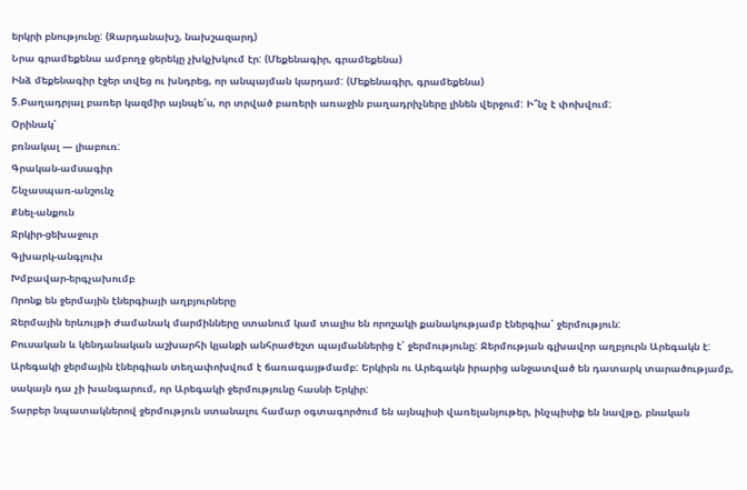երկրի բնությունը: (Զարդանախշ, նախշազարդ)
Նրա գրամեքենա ամբողջ ցերեկը չխկչխկում էր: (Մեքենագիր, գրամեքենա)
Ինձ մեքենագիր էջեր տվեց ու խնդրեց, որ անպայման կարդամ: (Մեքենագիր, գրամեքենա)
5.Բաղադրյալ բառեր կազմիր այնպե՛ս, որ տրված բառերի առաջին բաղադրիչները լինեն վերջում: Ի՞նչ է փոխվում:
Օրինակ՝
բռնակալ — լիաբուռ:
Գրական-ամսագիր
Շնչասպառ-անշունչ
Քնել-անքուն
Ջրկիր-ցեխաջուր
Գլխարկ-անգլուխ
Խմբավար-երգչախումբ
Որոնք են ջերմային էներգիայի աղբյուրները
Ջերմային երևույթի ժամանակ մարմինները ստանում կամ տալիս են որոշակի քանակությամբ էներգիա՝ ջերմություն:
Բուսական և կենդանական աշխարհի կյանքի անհրաժեշտ պայմաններից է՝ ջերմությունը: Ջերմության գլխավոր աղբյուրն Արեգակն է: Արեգակի ջերմային էներգիան տեղափոխվում է ճառագայթմամբ: Երկիրն ու Արեգակն իրարից անջատված են դատարկ տարածությամբ, սակայն դա չի խանգարում, որ Արեգակի ջերմությունը հասնի Երկիր:
Տարբեր նպատակներով ջերմություն ստանալու համար օգտագործում են այնպիսի վառելանյութեր, ինչպիսիք են նավթը, բնական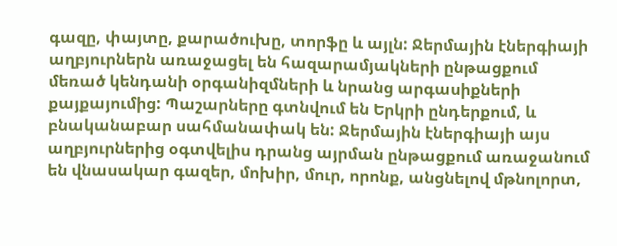գազը, փայտը, քարածուխը, տորֆը և այլն: Ջերմային էներգիայի աղբյուրներն առաջացել են հազարամյակների ընթացքում մեռած կենդանի օրգանիզմների և նրանց արգասիքների քայքայումից: Պաշարները գտնվում են Երկրի ընդերքում, և բնականաբար սահմանափակ են: Ջերմային էներգիայի այս աղբյուրներից օգտվելիս դրանց այրման ընթացքում առաջանում են վնասակար գազեր, մոխիր, մուր, որոնք, անցնելով մթնոլորտ,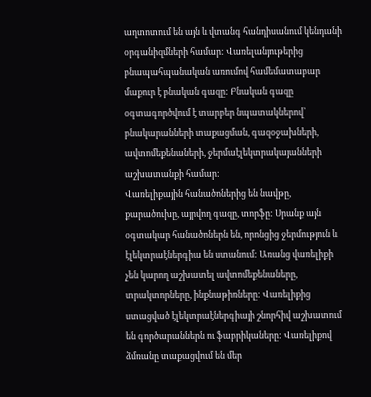աղտոտում են այն և վտանգ հանդիսանում կենդանի օրգանիզմների համար: Վառելանյութերից բնապահպանական առումով համեմատաբար մաքուր է բնական գազը: Բնական գազը օգտագործվում է տարբեր նպատակներով՝ բնակարանների տաքացման, գազօջախների, ավտոմեքենաների, ջերմաէլեկտրակայանների աշխատանքի համար:
Վառելիքային հանածոներից են նավթը, քարածուխը, այրվող գազը, տորֆը: Սրանք այն օգտակար հանածոներն են, որոնցից ջերմություն և էլեկտրաէներգիա են ստանում: Առանց վառելիքի չեն կարող աշխատել ավտոմեքենաները, տրակտորները, ինքնաթիռները: Վառելիքից ստացված էլեկտրաէներգիայի շնորհիվ աշխատում են գործարաններն ու ֆաբրիկաները: Վառելիքով ձմռանը տաքացվում են մեր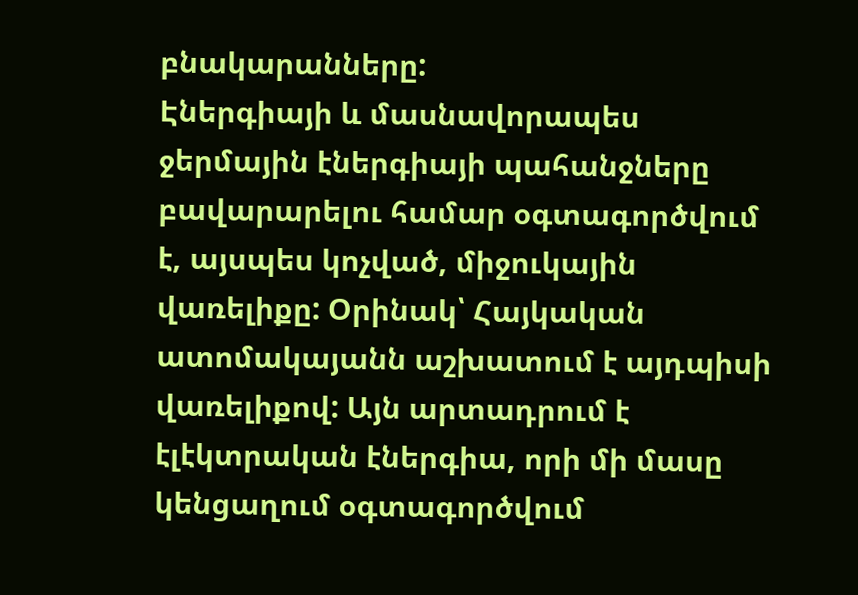բնակարանները:
Էներգիայի և մասնավորապես ջերմային էներգիայի պահանջները բավարարելու համար օգտագործվում է, այսպես կոչված, միջուկային վառելիքը: Օրինակ՝ Հայկական ատոմակայանն աշխատում է այդպիսի վառելիքով: Այն արտադրում է էլէկտրական էներգիա, որի մի մասը կենցաղում օգտագործվում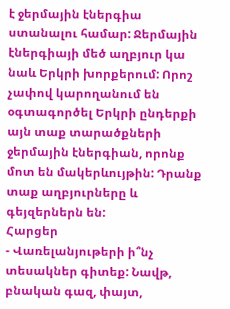է ջերմային էներգիա ստանալու համար: Ջերմային էներգիայի մեծ աղբյուր կա նաև Երկրի խորքերում: Որոշ չափով կարողանում են օգտագործել Երկրի ընդերքի այն տաք տարածքների ջերմային էներգիան, որոնք մոտ են մակերևույթին: Դրանք տաք աղբյուրները և գեյզերներն են:
Հարցեր
- Վառելանյութերի ի՞նչ տեսակներ գիտեք: Նավթ, բնական գազ, փայտ,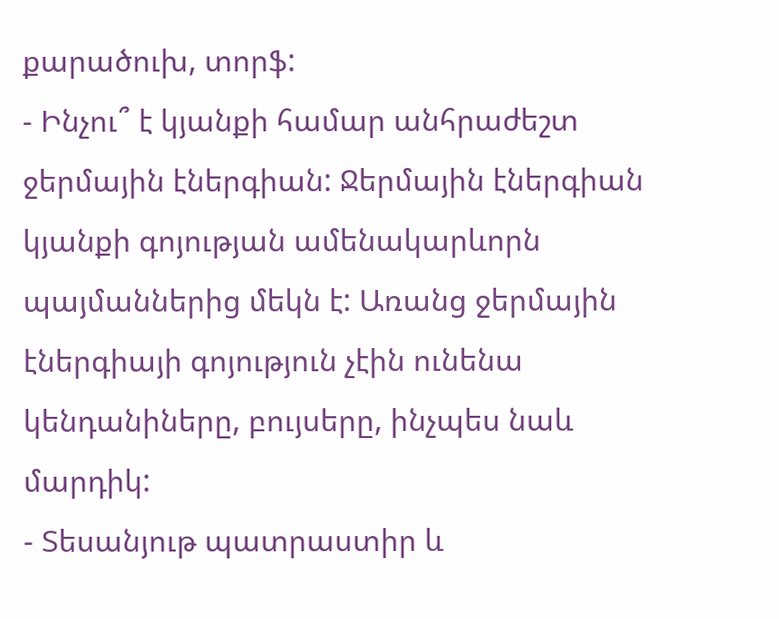քարածուխ, տորֆ:
- Ինչու՞ է կյանքի համար անհրաժեշտ ջերմային էներգիան: Ջերմային էներգիան կյանքի գոյության ամենակարևորն պայմաններից մեկն է: Առանց ջերմային էներգիայի գոյություն չէին ունենա կենդանիները, բույսերը, ինչպես նաև մարդիկ:
- Տեսանյութ պատրաստիր և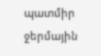պատմիր ջերմային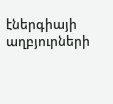էներգիայի աղբյուրների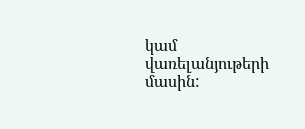կամ վառելանյութերի մասին: